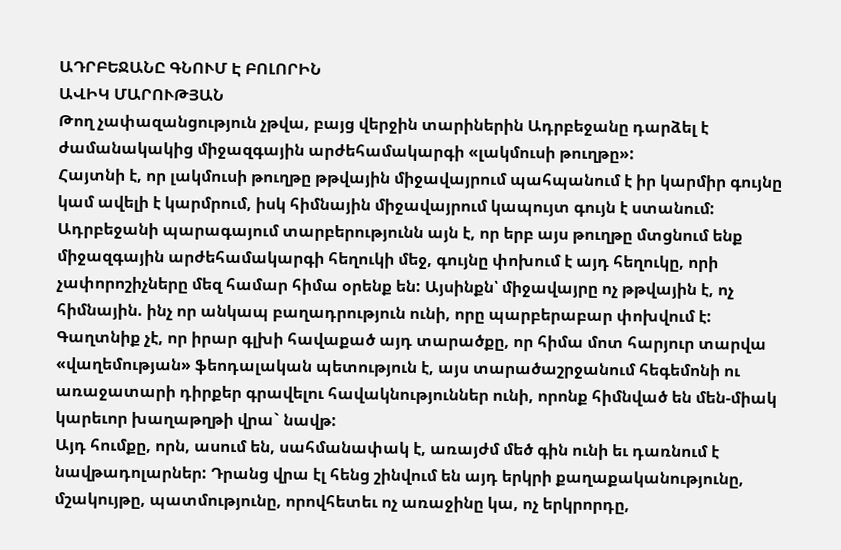ԱԴՐԲԵՋԱՆԸ ԳՆՈՒՄ Է ԲՈԼՈՐԻՆ
ԱՎԻԿ ՄԱՐՈՒԹՅԱՆ
Թող չափազանցություն չթվա, բայց վերջին տարիներին Ադրբեջանը դարձել է ժամանակակից միջազգային արժեհամակարգի «լակմուսի թուղթը»:
Հայտնի է, որ լակմուսի թուղթը թթվային միջավայրում պահպանում է իր կարմիր գույնը կամ ավելի է կարմրում, իսկ հիմնային միջավայրում կապույտ գույն է ստանում:
Ադրբեջանի պարագայում տարբերությունն այն է, որ երբ այս թուղթը մտցնում ենք միջազգային արժեհամակարգի հեղուկի մեջ, գույնը փոխում է այդ հեղուկը, որի չափորոշիչները մեզ համար հիմա օրենք են: Այսինքն՝ միջավայրը ոչ թթվային է, ոչ հիմնային. ինչ որ անկապ բաղադրություն ունի, որը պարբերաբար փոխվում է:
Գաղտնիք չէ, որ իրար գլխի հավաքած այդ տարածքը, որ հիմա մոտ հարյուր տարվա «վաղեմության» ֆեոդալական պետություն է, այս տարածաշրջանում հեգեմոնի ու առաջատարի դիրքեր գրավելու հավակնություններ ունի, որոնք հիմնված են մեն-միակ կարեւոր խաղաթղթի վրա` նավթ:
Այդ հումքը, որն, ասում են, սահմանափակ է, առայժմ մեծ գին ունի եւ դառնում է նավթադոլարներ: Դրանց վրա էլ հենց շինվում են այդ երկրի քաղաքականությունը, մշակույթը, պատմությունը, որովհետեւ ոչ առաջինը կա, ոչ երկրորդը,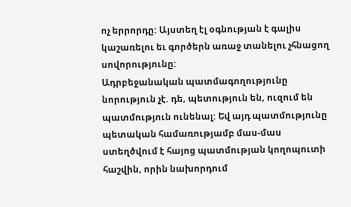ոչ երրորդը: Այստեղ էլ օգնության է գալիս կաշառելու եւ գործերն առաջ տանելու չհնացող սովորությունը:
Ադրբեջանական պատմագողությունը նորություն չէ. դե, պետություն են, ուզում են պատմություն ունենալ: Եվ այդ պատմությունը պետական համառությամբ մաս-մաս ստեղծվում է հայոց պատմության կողոպուտի հաշվին, որին նախորդում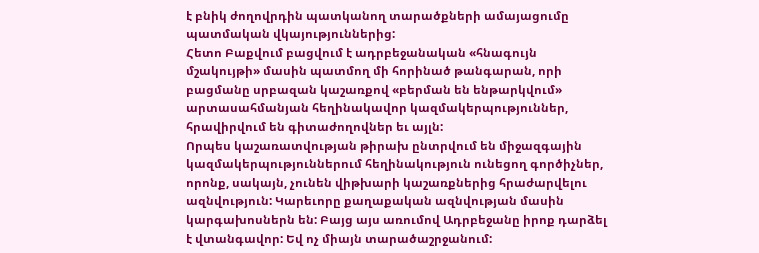է բնիկ ժողովրդին պատկանող տարածքների ամայացումը պատմական վկայություններից:
Հետո Բաքվում բացվում է ադրբեջանական «հնագույն մշակույթի» մասին պատմող մի հորինած թանգարան, որի բացմանը սրբազան կաշառքով «բերման են ենթարկվում» արտասահմանյան հեղինակավոր կազմակերպություններ, հրավիրվում են գիտաժողովներ եւ այլն:
Որպես կաշառատվության թիրախ ընտրվում են միջազգային կազմակերպություններում հեղինակություն ունեցող գործիչներ, որոնք, սակայն, չունեն վիթխարի կաշառքներից հրաժարվելու ազնվություն: Կարեւորը քաղաքական ազնվության մասին կարգախոսներն են: Բայց այս առումով Ադրբեջանը իրոք դարձել է վտանգավոր: Եվ ոչ միայն տարածաշրջանում: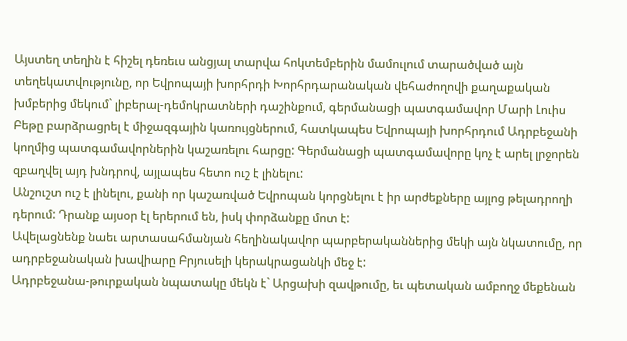Այստեղ տեղին է հիշել դեռեւս անցյալ տարվա հոկտեմբերին մամուլում տարածված այն տեղեկատվությունը, որ Եվրոպայի խորհրդի Խորհրդարանական վեհաժողովի քաղաքական խմբերից մեկում` լիբերալ-դեմոկրատների դաշինքում, գերմանացի պատգամավոր Մարի Լուիս Բեթը բարձրացրել է միջազգային կառույցներում, հատկապես Եվրոպայի խորհրդում Ադրբեջանի կողմից պատգամավորներին կաշառելու հարցը: Գերմանացի պատգամավորը կոչ է արել լրջորեն զբաղվել այդ խնդրով, այլապես հետո ուշ է լինելու:
Անշուշտ ուշ է լինելու, քանի որ կաշառված Եվրոպան կորցնելու է իր արժեքները այլոց թելադրողի դերում: Դրանք այսօր էլ երերում են, իսկ փորձանքը մոտ է:
Ավելացնենք նաեւ արտասահմանյան հեղինակավոր պարբերականներից մեկի այն նկատումը, որ ադրբեջանական խավիարը Բրյուսելի կերակրացանկի մեջ է:
Ադրբեջանա-թուրքական նպատակը մեկն է` Արցախի զավթումը, եւ պետական ամբողջ մեքենան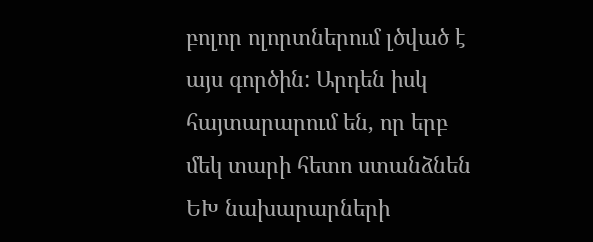բոլոր ոլորտներում լծված է այս գործին: Արդեն իսկ հայտարարում են, որ երբ մեկ տարի հետո ստանձնեն ԵԽ նախարարների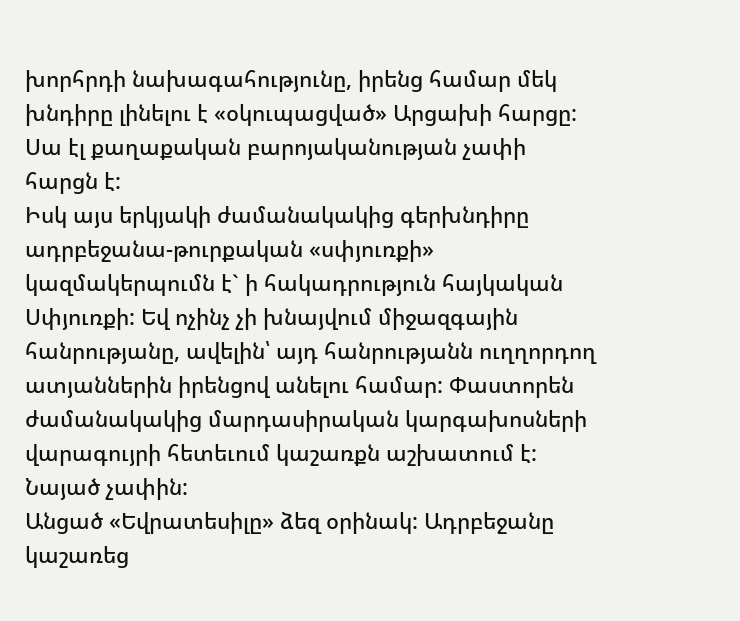խորհրդի նախագահությունը, իրենց համար մեկ խնդիրը լինելու է «օկուպացված» Արցախի հարցը: Սա էլ քաղաքական բարոյականության չափի հարցն է:
Իսկ այս երկյակի ժամանակակից գերխնդիրը ադրբեջանա-թուրքական «սփյուռքի» կազմակերպումն է` ի հակադրություն հայկական Սփյուռքի: Եվ ոչինչ չի խնայվում միջազգային հանրությանը, ավելին՝ այդ հանրությանն ուղղորդող ատյաններին իրենցով անելու համար: Փաստորեն ժամանակակից մարդասիրական կարգախոսների վարագույրի հետեւում կաշառքն աշխատում է: Նայած չափին:
Անցած «Եվրատեսիլը» ձեզ օրինակ: Ադրբեջանը կաշառեց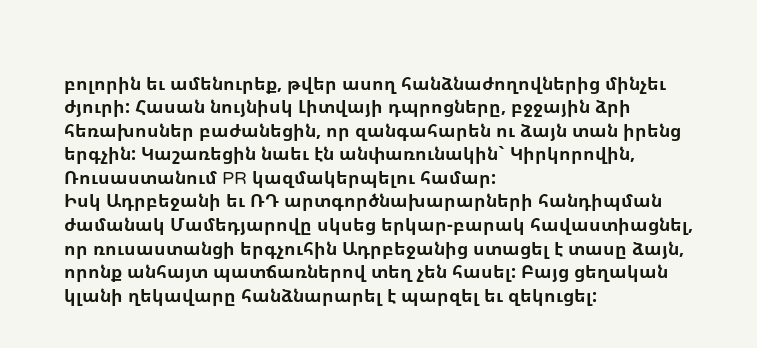բոլորին եւ ամենուրեք, թվեր ասող հանձնաժողովներից մինչեւ ժյուրի: Հասան նույնիսկ Լիտվայի դպրոցները, բջջային ձրի հեռախոսներ բաժանեցին, որ զանգահարեն ու ձայն տան իրենց երգչին: Կաշառեցին նաեւ էն անփառունակին` Կիրկորովին, Ռուսաստանում PR կազմակերպելու համար:
Իսկ Ադրբեջանի եւ ՌԴ արտգործնախարարների հանդիպման ժամանակ Մամեդյարովը սկսեց երկար-բարակ հավաստիացնել, որ ռուսաստանցի երգչուհին Ադրբեջանից ստացել է տասը ձայն, որոնք անհայտ պատճառներով տեղ չեն հասել: Բայց ցեղական կլանի ղեկավարը հանձնարարել է պարզել եւ զեկուցել: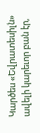Կարծես «Եվրատեսիլն» ավելի կարեւոր բան էր,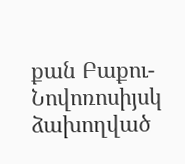քան Բաքու-Նովոռոսիյսկ ձախողված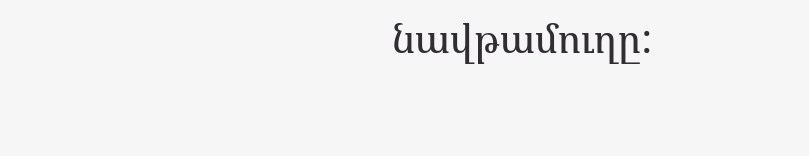նավթամուղը: